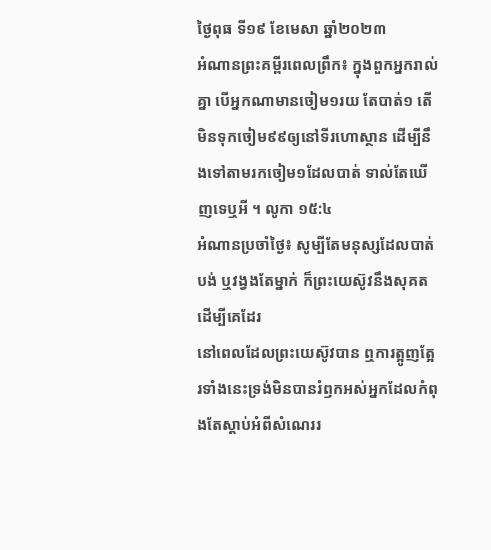ថ្ងៃពុធ ទី១៩ ខែមេសា ឆ្នាំ២០២៣
អំណានព្រះគម្ពីរពេលព្រឹក៖ ក្នុងពួកអ្នករាល់គ្នា បើអ្នកណាមានចៀម១រយ តែបាត់១ តើមិនទុកចៀម៩៩ឲ្យនៅទីរហោស្ថាន ដើម្បីនឹងទៅតាមរកចៀម១ដែលបាត់ ទាល់តែឃើញទេឬអី ។ លូកា ១៥:៤
អំណានប្រចាំថ្ងៃ៖ សូម្បីតែមនុស្សដែលបាត់បង់ ឬវង្វងតែម្នាក់ ក៏ព្រះយេស៊ូវនឹងសុគតដើម្បីគេដែរ
នៅពេលដែលព្រះយេស៊ូវបាន ឮការត្អូញត្អែរទាំងនេះទ្រង់មិនបានរំឭកអស់អ្នកដែលកំពុងតែស្តាប់អំពីសំណេររ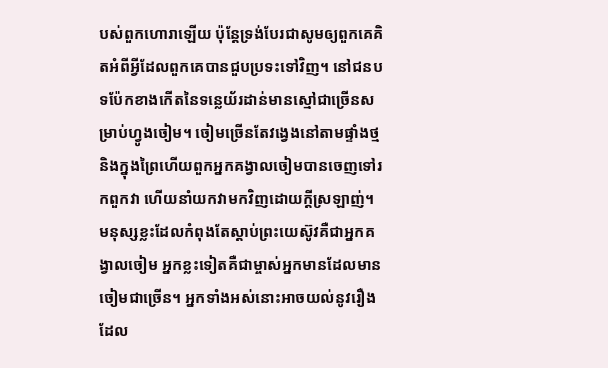បស់ពួកហោរាឡើយ ប៉ុន្តែទ្រង់បែរជាសូមឲ្យពួកគេគិតអំពីអ្វីដែលពួកគេបានជួបប្រទះទៅវិញ។ នៅជនបទប៉ែកខាងកើតនៃទន្លេយ័រដាន់មានស្មៅជាច្រើនសម្រាប់ហ្វូងចៀម។ ចៀមច្រើនតែវង្វេងនៅតាមផ្ទាំងថ្មនិងក្នុងព្រៃហើយពួកអ្នកគង្វាលចៀមបានចេញទៅរកពួកវា ហើយនាំយកវាមកវិញដោយក្តីស្រឡាញ់។ មនុស្សខ្លះដែលកំពុងតែស្តាប់ព្រះយេស៊ូវគឺជាអ្នកគង្វាលចៀម អ្នកខ្លះទៀតគឺជាម្ចាស់អ្នកមានដែលមានចៀមជាច្រើន។ អ្នកទាំងអស់នោះអាចយល់នូវរឿងដែល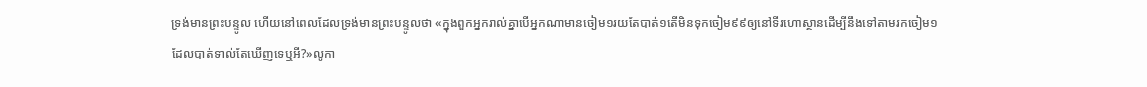ទ្រង់មានព្រះបន្ទូល ហើយនៅពេលដែលទ្រង់មានព្រះបន្ទូលថា «ក្នុងពួកអ្នករាល់គ្នាបើអ្នកណាមានចៀម១រយតែបាត់១តើមិនទុកចៀម៩៩ឲ្យនៅទីរហោស្ថានដើម្បីនឹងទៅតាមរកចៀម១ដែលបាត់ទាល់តែឃើញទេឬអី?»លូកា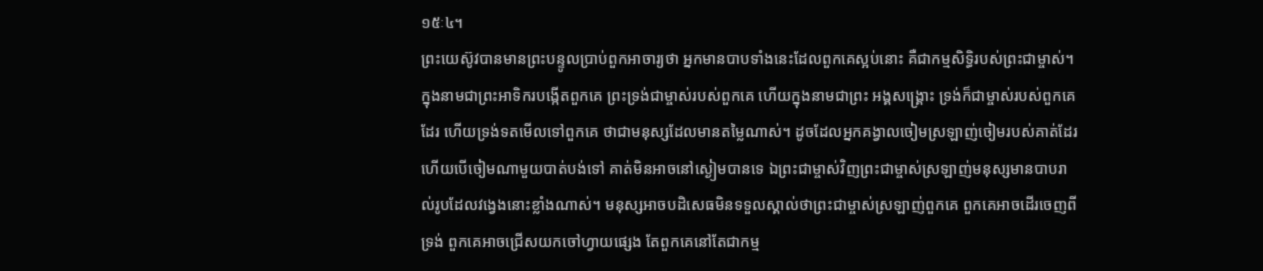១៥ៈ៤។
ព្រះយេស៊ូវបានមានព្រះបន្ទូលប្រាប់ពួកអាចារ្យថា អ្នកមានបាបទាំងនេះដែលពួកគេស្អប់នោះ គឺជាកម្មសិទ្ធិរបស់ព្រះជាម្ចាស់។ ក្នុងនាមជាព្រះអាទិករបង្កើតពួកគេ ព្រះទ្រង់ជាម្ចាស់របស់ពួកគេ ហើយក្នុងនាមជាព្រះ អង្គសង្គ្រោះ ទ្រង់ក៏ជាម្ចាស់របស់ពួកគេដែរ ហើយទ្រង់ទតមើលទៅពួកគេ ថាជាមនុស្សដែលមានតម្លៃណាស់។ ដូចដែលអ្នកគង្វាលចៀមស្រឡាញ់ចៀមរបស់គាត់ដែរ ហើយបើចៀមណាមួយបាត់បង់ទៅ គាត់មិនអាចនៅស្ងៀមបានទេ ឯព្រះជាម្ចាស់វិញព្រះជាម្ចាស់ស្រឡាញ់មនុស្សមានបាបរាល់រូបដែលវង្វេងនោះខ្លាំងណាស់។ មនុស្សអាចបដិសេធមិនទទួលស្គាល់ថាព្រះជាម្ចាស់ស្រឡាញ់ពួកគេ ពួកគេអាចដើរចេញពីទ្រង់ ពួកគេអាចជ្រើសយកចៅហ្វាយផ្សេង តែពួកគេនៅតែជាកម្ម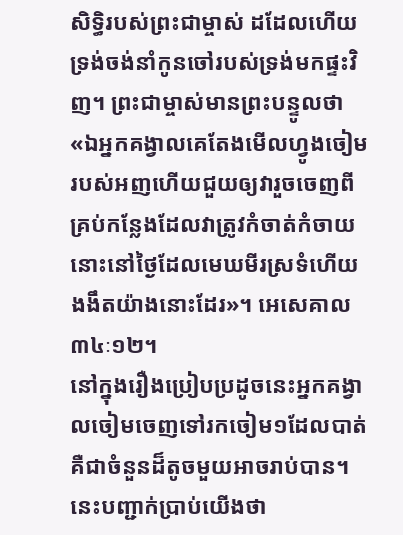សិទ្ធិរបស់ព្រះជាម្ចាស់ ដដែលហើយទ្រង់ចង់នាំកូនចៅរបស់ទ្រង់មកផ្ទះវិញ។ ព្រះជាម្ចាស់មានព្រះបន្ទូលថា«ឯអ្នកគង្វាលគេតែងមើលហ្វូងចៀមរបស់អញហើយជួយឲ្យវារួចចេញពីគ្រប់កន្លែងដែលវាត្រូវកំចាត់កំចាយនោះនៅថ្ងៃដែលមេឃមីរស្រទំហើយងងឹតយ៉ាងនោះដែរ»។ អេសេគាល ៣៤ៈ១២។
នៅក្នុងរឿងប្រៀបប្រដូចនេះអ្នកគង្វាលចៀមចេញទៅរកចៀម១ដែលបាត់គឺជាចំនួនដ៏តូចមួយអាចរាប់បាន។ នេះបញ្ជាក់ប្រាប់យើងថា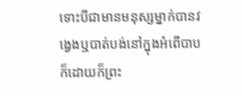ទោះបីជាមានមនុស្សម្នាក់បានវង្វេងឬបាត់បង់នៅក្នុងអំពើបាបក៏ដោយក៏ព្រះ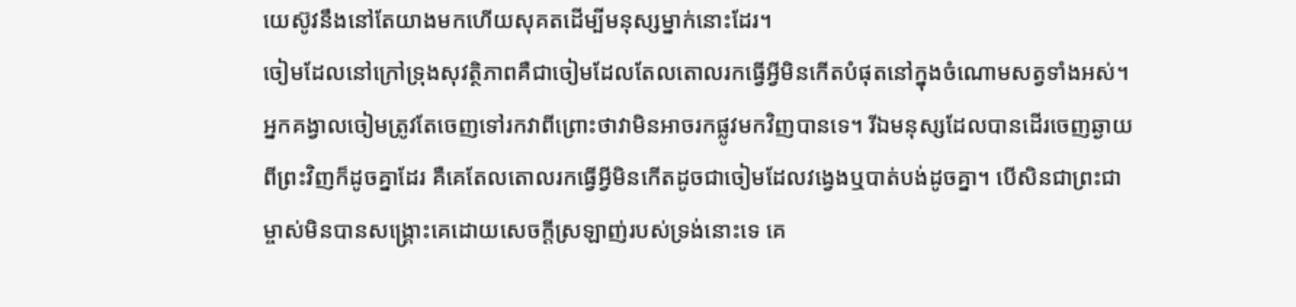យេស៊ូវនឹងនៅតែយាងមកហើយសុគតដើម្បីមនុស្សម្នាក់នោះដែរ។
ចៀមដែលនៅក្រៅទ្រុងសុវត្ថិភាពគឺជាចៀមដែលតែលតោលរកធ្វើអ្វីមិនកើតបំផុតនៅក្នុងចំណោមសត្វទាំងអស់។ អ្នកគង្វាលចៀមត្រូវតែចេញទៅរកវាពីព្រោះថាវាមិនអាចរកផ្លូវមកវិញបានទេ។ រីឯមនុស្សដែលបានដើរចេញឆ្ងាយពីព្រះវិញក៏ដូចគ្នាដែរ គឺគេតែលតោលរកធ្វើអ្វីមិនកើតដូចជាចៀមដែលវង្វេងឬបាត់បង់ដូចគ្នា។ បើសិនជាព្រះជាម្ចាស់មិនបានសង្គ្រោះគេដោយសេចក្តីស្រឡាញ់របស់ទ្រង់នោះទេ គេ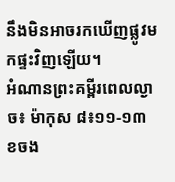នឹងមិនអាចរកឃើញផ្លូវមកផ្ទះវិញឡើយ។
អំណានព្រះគម្ពីរពេលល្ងាច៖ ម៉ាកុស ៨៖១១-១៣
ខចង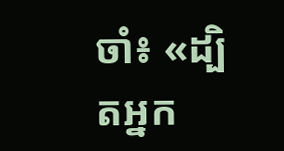ចាំ៖ «ដ្បិតអ្នក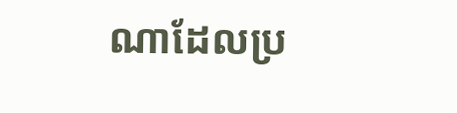ណាដែលប្រ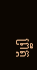ព្រឹត្ត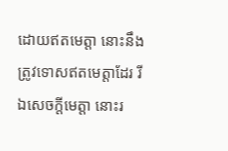ដោយឥតមេត្តា នោះនឹងត្រូវទោសឥតមេត្តាដែរ រីឯសេចក្តីមេត្តា នោះរ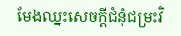មែងឈ្នះសេចក្តីជំនុំជម្រះវិ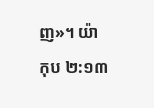ញ»។ យ៉ាកុប ២:១៣